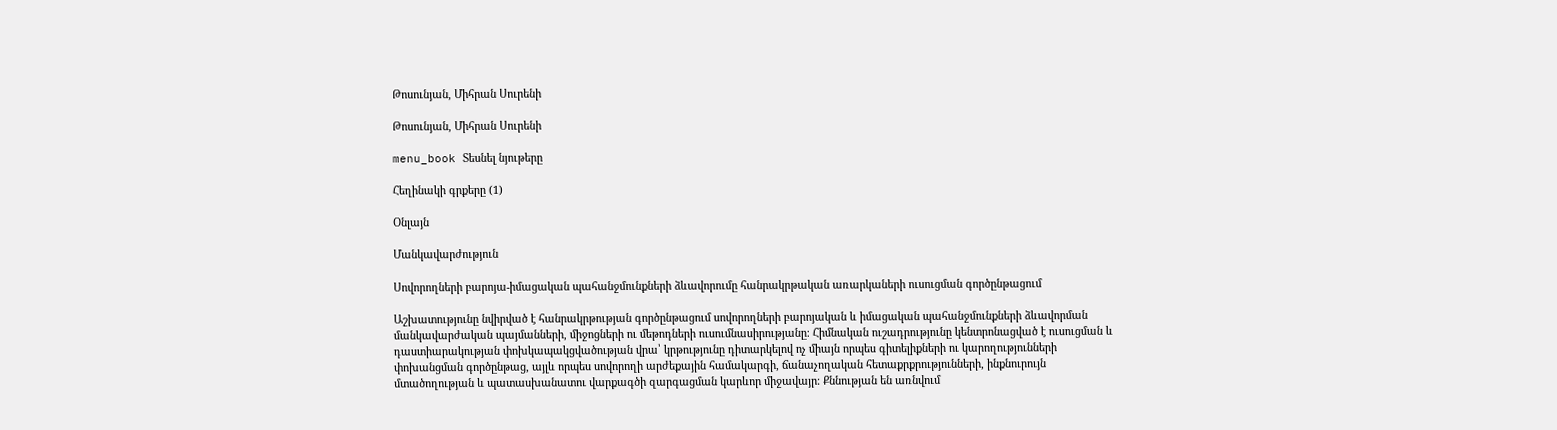Թոսունյան, Միհրան Սուրենի

Թոսունյան, Միհրան Սուրենի

menu_book Տեսնել նյութերը

Հեղինակի գրքերը (1)

Օնլայն

Մանկավարժություն

Սովորողների բարոյա-իմացական պահանջմունքների ձևավորումը հանրակրթական առարկաների ուսուցման գործընթացում

Աշխատությունը նվիրված է հանրակրթության գործընթացում սովորողների բարոյական և իմացական պահանջմունքների ձևավորման մանկավարժական պայմանների, միջոցների ու մեթոդների ուսումնասիրությանը։ Հիմնական ուշադրությունը կենտրոնացված է ուսուցման և դաստիարակության փոխկապակցվածության վրա՝ կրթությունը դիտարկելով ոչ միայն որպես գիտելիքների ու կարողությունների փոխանցման գործընթաց, այլև որպես սովորողի արժեքային համակարգի, ճանաչողական հետաքրքրությունների, ինքնուրույն մտածողության և պատասխանատու վարքագծի զարգացման կարևոր միջավայր։ Քննության են առնվում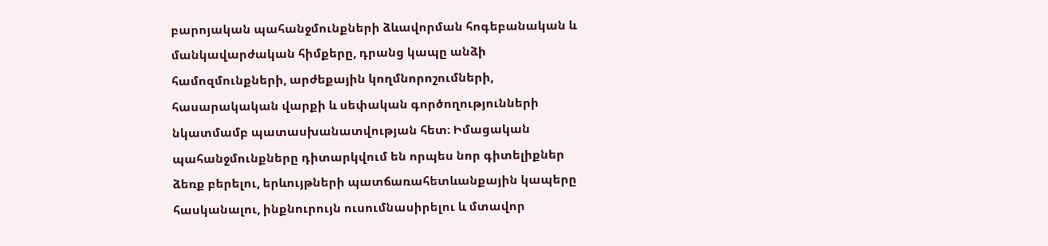բարոյական պահանջմունքների ձևավորման հոգեբանական և մանկավարժական հիմքերը, դրանց կապը անձի համոզմունքների, արժեքային կողմնորոշումների, հասարակական վարքի և սեփական գործողությունների նկատմամբ պատասխանատվության հետ։ Իմացական պահանջմունքները դիտարկվում են որպես նոր գիտելիքներ ձեռք բերելու, երևույթների պատճառահետևանքային կապերը հասկանալու, ինքնուրույն ուսումնասիրելու և մտավոր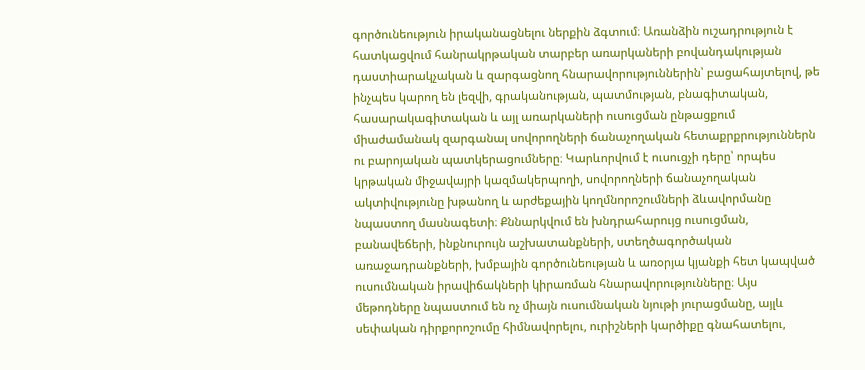գործունեություն իրականացնելու ներքին ձգտում։ Առանձին ուշադրություն է հատկացվում հանրակրթական տարբեր առարկաների բովանդակության դաստիարակչական և զարգացնող հնարավորություններին՝ բացահայտելով, թե ինչպես կարող են լեզվի, գրականության, պատմության, բնագիտական, հասարակագիտական և այլ առարկաների ուսուցման ընթացքում միաժամանակ զարգանալ սովորողների ճանաչողական հետաքրքրություններն ու բարոյական պատկերացումները։ Կարևորվում է ուսուցչի դերը՝ որպես կրթական միջավայրի կազմակերպողի, սովորողների ճանաչողական ակտիվությունը խթանող և արժեքային կողմնորոշումների ձևավորմանը նպաստող մասնագետի։ Քննարկվում են խնդրահարույց ուսուցման, բանավեճերի, ինքնուրույն աշխատանքների, ստեղծագործական առաջադրանքների, խմբային գործունեության և առօրյա կյանքի հետ կապված ուսումնական իրավիճակների կիրառման հնարավորությունները։ Այս մեթոդները նպաստում են ոչ միայն ուսումնական նյութի յուրացմանը, այլև սեփական դիրքորոշումը հիմնավորելու, ուրիշների կարծիքը գնահատելու,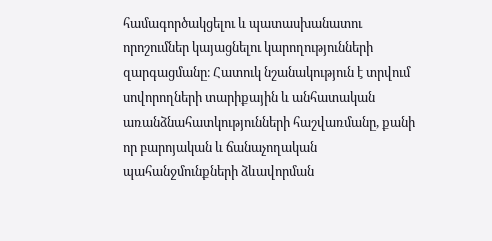համագործակցելու և պատասխանատու որոշումներ կայացնելու կարողությունների զարգացմանը։ Հատուկ նշանակություն է տրվում սովորողների տարիքային և անհատական առանձնահատկությունների հաշվառմանը, քանի որ բարոյական և ճանաչողական պահանջմունքների ձևավորման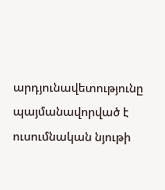արդյունավետությունը պայմանավորված է ուսումնական նյութի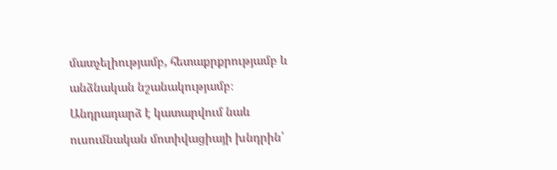մատչելիությամբ, հետաքրքրությամբ և անձնական նշանակությամբ։ Անդրադարձ է կատարվում նաև ուսումնական մոտիվացիայի խնդրին՝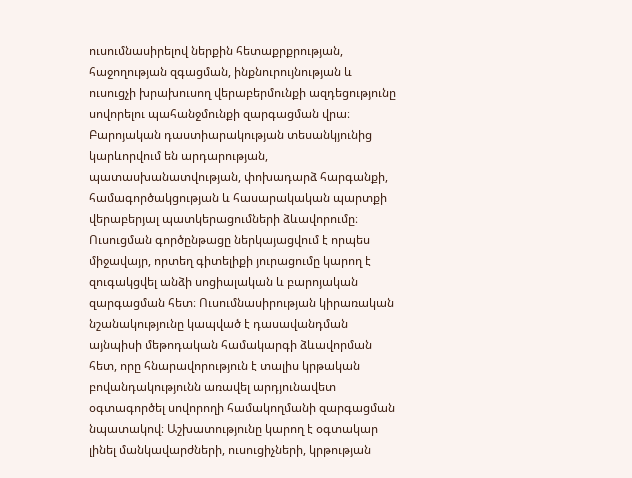ուսումնասիրելով ներքին հետաքրքրության, հաջողության զգացման, ինքնուրույնության և ուսուցչի խրախուսող վերաբերմունքի ազդեցությունը սովորելու պահանջմունքի զարգացման վրա։ Բարոյական դաստիարակության տեսանկյունից կարևորվում են արդարության, պատասխանատվության, փոխադարձ հարգանքի, համագործակցության և հասարակական պարտքի վերաբերյալ պատկերացումների ձևավորումը։ Ուսուցման գործընթացը ներկայացվում է որպես միջավայր, որտեղ գիտելիքի յուրացումը կարող է զուգակցվել անձի սոցիալական և բարոյական զարգացման հետ։ Ուսումնասիրության կիրառական նշանակությունը կապված է դասավանդման այնպիսի մեթոդական համակարգի ձևավորման հետ, որը հնարավորություն է տալիս կրթական բովանդակությունն առավել արդյունավետ օգտագործել սովորողի համակողմանի զարգացման նպատակով։ Աշխատությունը կարող է օգտակար լինել մանկավարժների, ուսուցիչների, կրթության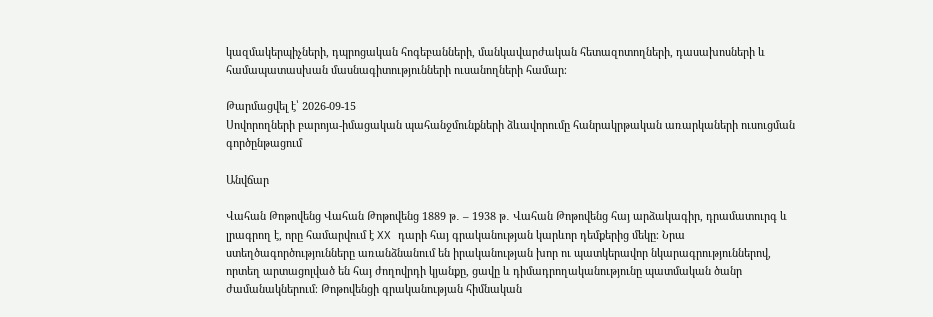կազմակերպիչների, դպրոցական հոգեբանների, մանկավարժական հետազոտողների, դասախոսների և համապատասխան մասնագիտությունների ուսանողների համար։

Թարմացվել է՝ 2026-09-15
Սովորողների բարոյա-իմացական պահանջմունքների ձևավորումը հանրակրթական առարկաների ուսուցման գործընթացում

Անվճար

Վահան Թոթովենց Վահան Թոթովենց 1889 թ․ – 1938 թ․ Վահան Թոթովենց հայ արձակագիր, դրամատուրգ և լրագրող է, որը համարվում է XX դարի հայ գրականության կարևոր դեմքերից մեկը։ Նրա ստեղծագործությունները առանձնանում են իրականության խոր ու պատկերավոր նկարագրություններով, որտեղ արտացոլված են հայ ժողովրդի կյանքը, ցավը և դիմադրողականությունը պատմական ծանր ժամանակներում։ Թոթովենցի գրականության հիմնական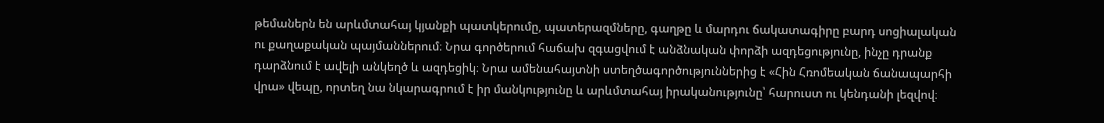թեմաներն են արևմտահայ կյանքի պատկերումը, պատերազմները, գաղթը և մարդու ճակատագիրը բարդ սոցիալական ու քաղաքական պայմաններում։ Նրա գործերում հաճախ զգացվում է անձնական փորձի ազդեցությունը, ինչը դրանք դարձնում է ավելի անկեղծ և ազդեցիկ։ Նրա ամենահայտնի ստեղծագործություններից է «Հին Հռոմեական ճանապարհի վրա» վեպը, որտեղ նա նկարագրում է իր մանկությունը և արևմտահայ իրականությունը՝ հարուստ ու կենդանի լեզվով։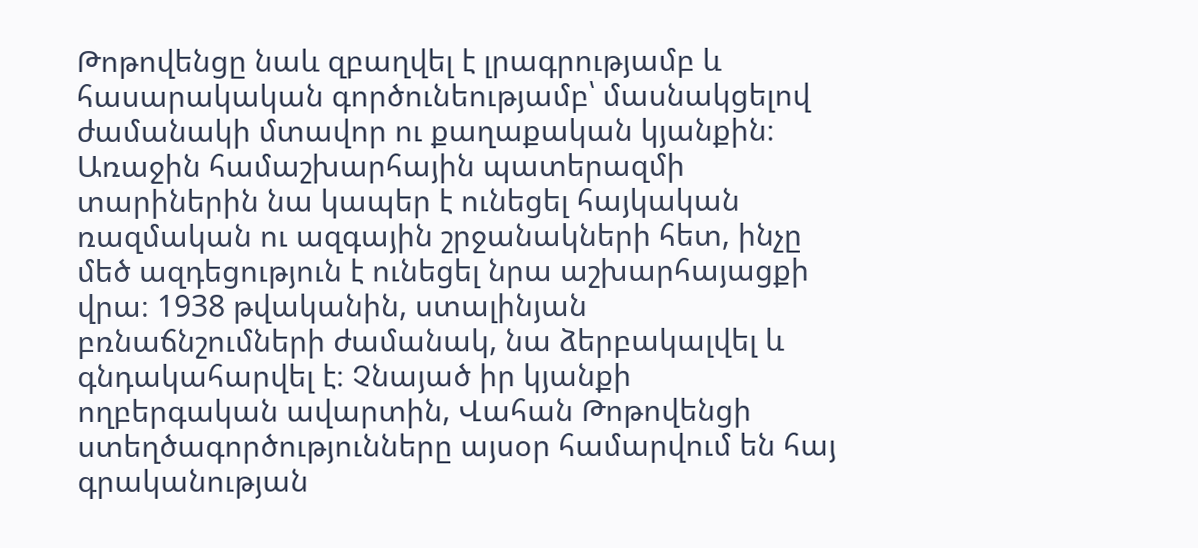Թոթովենցը նաև զբաղվել է լրագրությամբ և հասարակական գործունեությամբ՝ մասնակցելով ժամանակի մտավոր ու քաղաքական կյանքին։ Առաջին համաշխարհային պատերազմի տարիներին նա կապեր է ունեցել հայկական ռազմական ու ազգային շրջանակների հետ, ինչը մեծ ազդեցություն է ունեցել նրա աշխարհայացքի վրա։ 1938 թվականին, ստալինյան բռնաճնշումների ժամանակ, նա ձերբակալվել և գնդակահարվել է։ Չնայած իր կյանքի ողբերգական ավարտին, Վահան Թոթովենցի ստեղծագործությունները այսօր համարվում են հայ գրականության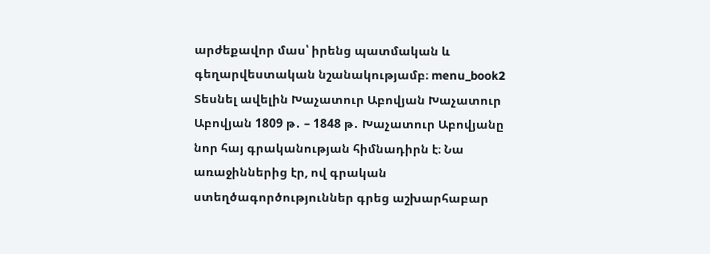արժեքավոր մաս՝ իրենց պատմական և գեղարվեստական նշանակությամբ։ menu_book2 Տեսնել ավելին Խաչատուր Աբովյան Խաչատուր Աբովյան 1809 թ․ – 1848 թ․ Խաչատուր Աբովյանը նոր հայ գրականության հիմնադիրն է։ Նա առաջիններից էր, ով գրական ստեղծագործություններ գրեց աշխարհաբար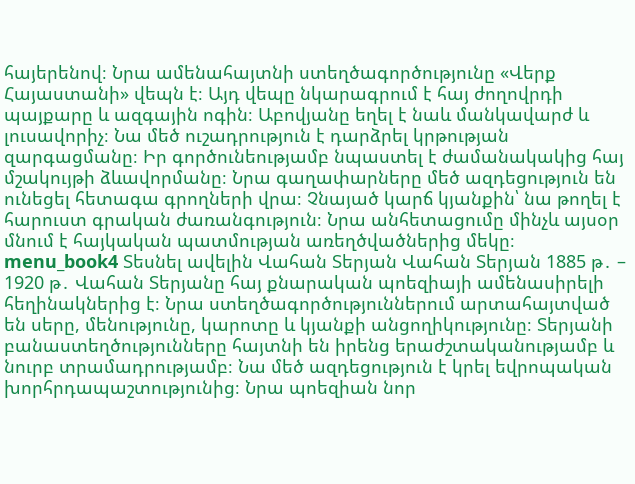հայերենով։ Նրա ամենահայտնի ստեղծագործությունը «Վերք Հայաստանի» վեպն է։ Այդ վեպը նկարագրում է հայ ժողովրդի պայքարը և ազգային ոգին։ Աբովյանը եղել է նաև մանկավարժ և լուսավորիչ։ Նա մեծ ուշադրություն է դարձրել կրթության զարգացմանը։ Իր գործունեությամբ նպաստել է ժամանակակից հայ մշակույթի ձևավորմանը։ Նրա գաղափարները մեծ ազդեցություն են ունեցել հետագա գրողների վրա։ Չնայած կարճ կյանքին՝ նա թողել է հարուստ գրական ժառանգություն։ Նրա անհետացումը մինչև այսօր մնում է հայկական պատմության առեղծվածներից մեկը։ menu_book4 Տեսնել ավելին Վահան Տերյան Վահան Տերյան 1885 թ․ – 1920 թ․ Վահան Տերյանը հայ քնարական պոեզիայի ամենասիրելի հեղինակներից է։ Նրա ստեղծագործություններում արտահայտված են սերը, մենությունը, կարոտը և կյանքի անցողիկությունը։ Տերյանի բանաստեղծությունները հայտնի են իրենց երաժշտականությամբ և նուրբ տրամադրությամբ։ Նա մեծ ազդեցություն է կրել եվրոպական խորհրդապաշտությունից։ Նրա պոեզիան նոր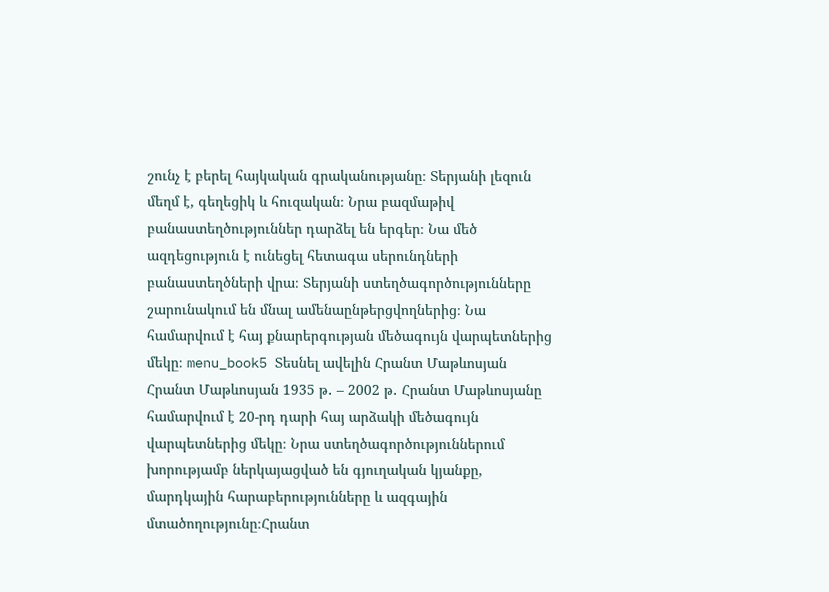շունչ է բերել հայկական գրականությանը։ Տերյանի լեզուն մեղմ է, գեղեցիկ և հուզական։ Նրա բազմաթիվ բանաստեղծություններ դարձել են երգեր։ Նա մեծ ազդեցություն է ունեցել հետագա սերունդների բանաստեղծների վրա։ Տերյանի ստեղծագործությունները շարունակում են մնալ ամենաընթերցվողներից։ Նա համարվում է հայ քնարերգության մեծագույն վարպետներից մեկը։ menu_book5 Տեսնել ավելին Հրանտ Մաթևոսյան Հրանտ Մաթևոսյան 1935 թ․ – 2002 թ․ Հրանտ Մաթևոսյանը համարվում է 20-րդ դարի հայ արձակի մեծագույն վարպետներից մեկը։ Նրա ստեղծագործություններում խորությամբ ներկայացված են գյուղական կյանքը, մարդկային հարաբերությունները և ազգային մտածողությունը։Հրանտ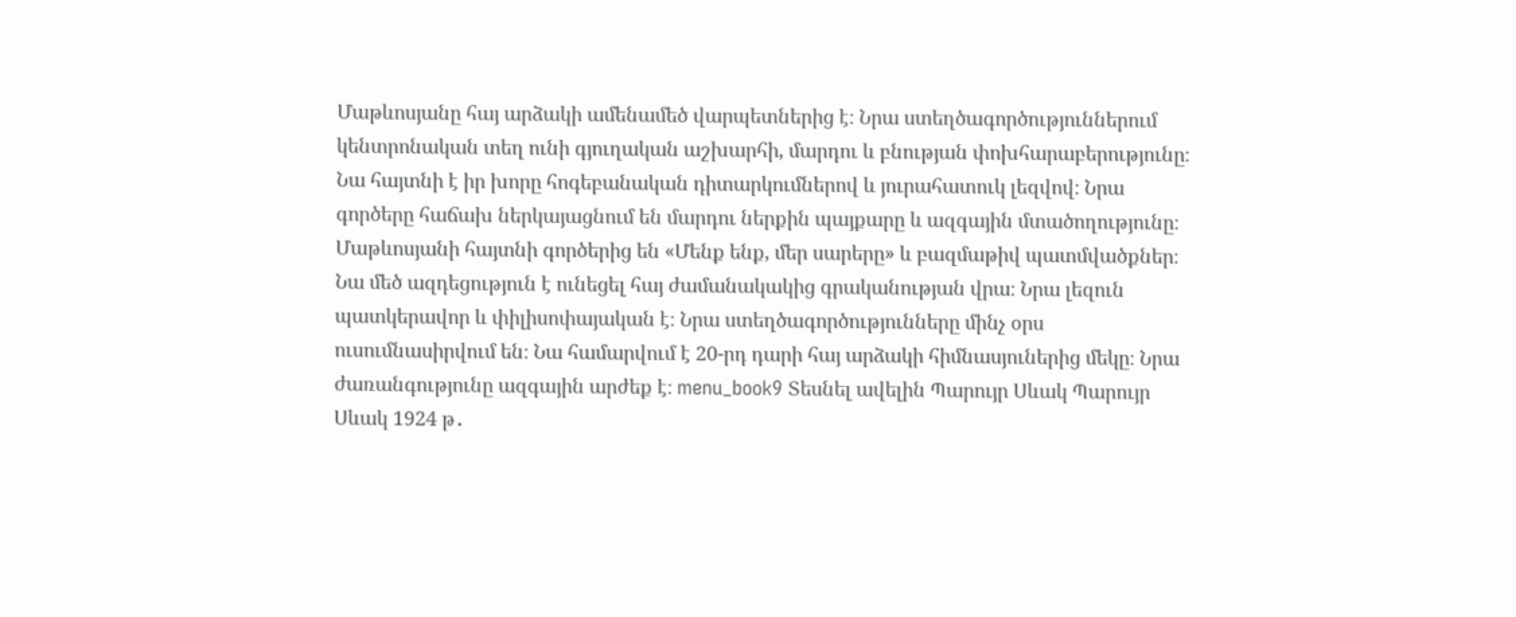Մաթևոսյանը հայ արձակի ամենամեծ վարպետներից է։ Նրա ստեղծագործություններում կենտրոնական տեղ ունի գյուղական աշխարհի, մարդու և բնության փոխհարաբերությունը։ Նա հայտնի է իր խորը հոգեբանական դիտարկումներով և յուրահատուկ լեզվով։ Նրա գործերը հաճախ ներկայացնում են մարդու ներքին պայքարը և ազգային մտածողությունը։ Մաթևոսյանի հայտնի գործերից են «Մենք ենք, մեր սարերը» և բազմաթիվ պատմվածքներ։ Նա մեծ ազդեցություն է ունեցել հայ ժամանակակից գրականության վրա։ Նրա լեզուն պատկերավոր և փիլիսոփայական է։ Նրա ստեղծագործությունները մինչ օրս ուսումնասիրվում են։ Նա համարվում է 20-րդ դարի հայ արձակի հիմնասյուներից մեկը։ Նրա ժառանգությունը ազգային արժեք է։ menu_book9 Տեսնել ավելին Պարույր Սևակ Պարույր Սևակ 1924 թ․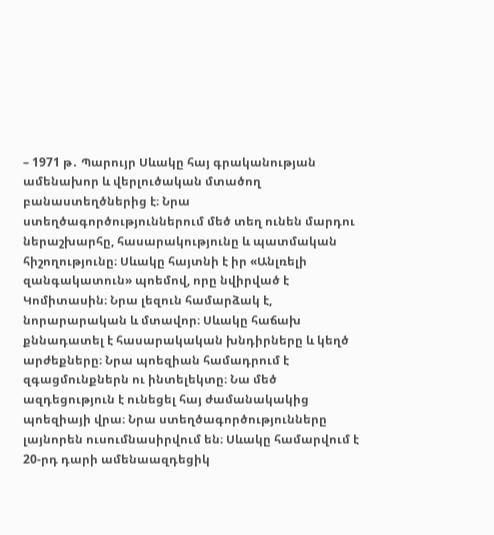– 1971 թ․ Պարույր Սևակը հայ գրականության ամենախոր և վերլուծական մտածող բանաստեղծներից է։ Նրա ստեղծագործություններում մեծ տեղ ունեն մարդու ներաշխարհը, հասարակությունը և պատմական հիշողությունը։ Սևակը հայտնի է իր «Անլռելի զանգակատուն» պոեմով, որը նվիրված է Կոմիտասին։ Նրա լեզուն համարձակ է, նորարարական և մտավոր։ Սևակը հաճախ քննադատել է հասարակական խնդիրները և կեղծ արժեքները։ Նրա պոեզիան համադրում է զգացմունքներն ու ինտելեկտը։ Նա մեծ ազդեցություն է ունեցել հայ ժամանակակից պոեզիայի վրա։ Նրա ստեղծագործությունները լայնորեն ուսումնասիրվում են։ Սևակը համարվում է 20-րդ դարի ամենաազդեցիկ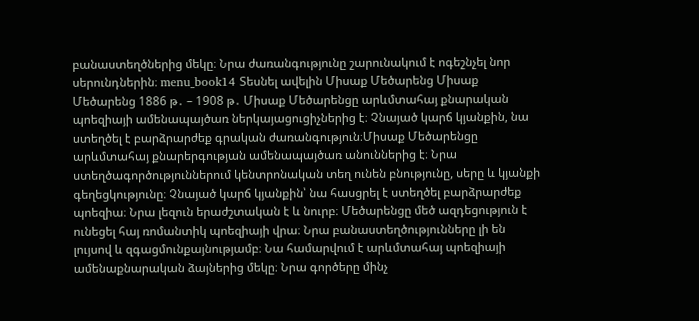բանաստեղծներից մեկը։ Նրա ժառանգությունը շարունակում է ոգեշնչել նոր սերունդներին։ menu_book14 Տեսնել ավելին Միսաք Մեծարենց Միսաք Մեծարենց 1886 թ․ – 1908 թ․ Միսաք Մեծարենցը արևմտահայ քնարական պոեզիայի ամենապայծառ ներկայացուցիչներից է։ Չնայած կարճ կյանքին, նա ստեղծել է բարձրարժեք գրական ժառանգություն։Միսաք Մեծարենցը արևմտահայ քնարերգության ամենապայծառ անուններից է։ Նրա ստեղծագործություններում կենտրոնական տեղ ունեն բնությունը, սերը և կյանքի գեղեցկությունը։ Չնայած կարճ կյանքին՝ նա հասցրել է ստեղծել բարձրարժեք պոեզիա։ Նրա լեզուն երաժշտական է և նուրբ։ Մեծարենցը մեծ ազդեցություն է ունեցել հայ ռոմանտիկ պոեզիայի վրա։ Նրա բանաստեղծությունները լի են լույսով և զգացմունքայնությամբ։ Նա համարվում է արևմտահայ պոեզիայի ամենաքնարական ձայներից մեկը։ Նրա գործերը մինչ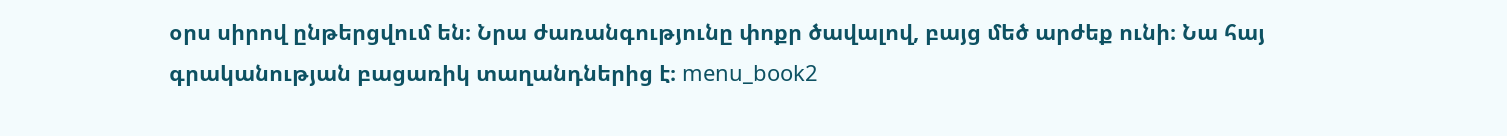օրս սիրով ընթերցվում են։ Նրա ժառանգությունը փոքր ծավալով, բայց մեծ արժեք ունի։ Նա հայ գրականության բացառիկ տաղանդներից է։ menu_book2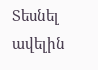Տեսնել ավելին